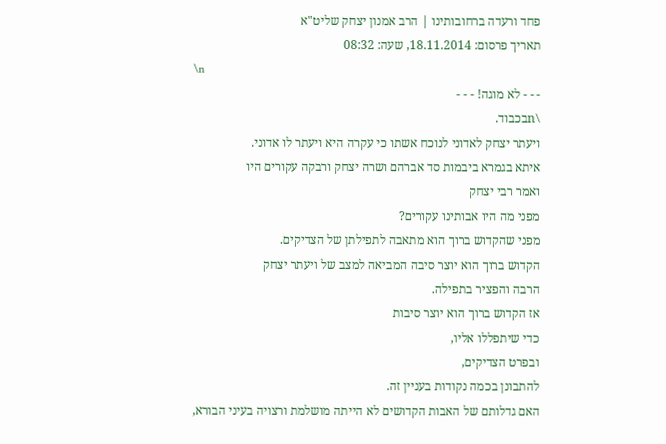פחד ורעדה ברחובותינו | הרב אמנון יצחק שליט"א
תאריך פרסום: 18.11.2014, שעה: 08:32
\n
- - - לא מוגה! - - -
\nבכבוד.
ויעתר יצחק לאדוני לנוכח אשתו כי עקרה היא ויעתר לו אדוני.
איתא בגמרא ביבמות סד אברהם ושרה יצחק ורבקה עקורים היו
ואמר רבי יצחק
מפני מה היו אבותינו עקורים?
מפני שהקדוש ברוך הוא מתאבה לתפילתן של הצדיקים.
הקדוש ברוך הוא יוצר סיבה המביאה למצב של ויעתר יצחק
הרבה והפציר בתפילה.
אז הקדוש ברוך הוא יוצר סיבות
כדי שיתפללו אליו,
ובפרט הצדיקים,
להתבונן בכמה נקודות בעניין זה.
האם גדלותם של האבות הקדושים לא הייתה מושלמת ורצויה בעיני הבורא,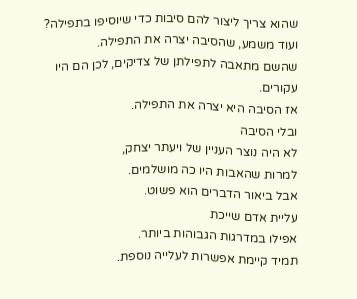שהוא צריך ליצור להם סיבות כדי שיוסיפו בתפילה?
ועוד משמע, שהסיבה יצרה את התפילה.
שהשם מתאבה לתפילתן של צדיקים, לכן הם היו עקורים.
אז הסיבה היא יצרה את התפילה.
ובלי הסיבה
לא היה נוצר העניין של ויעתר יצחק,
למרות שהאבות היו כה מושלמים.
אבל ביאור הדברים הוא פשוט.
עליית אדם שייכת
אפילו במדרגות הגבוהות ביותר.
תמיד קיימת אפשרות לעלייה נוספת.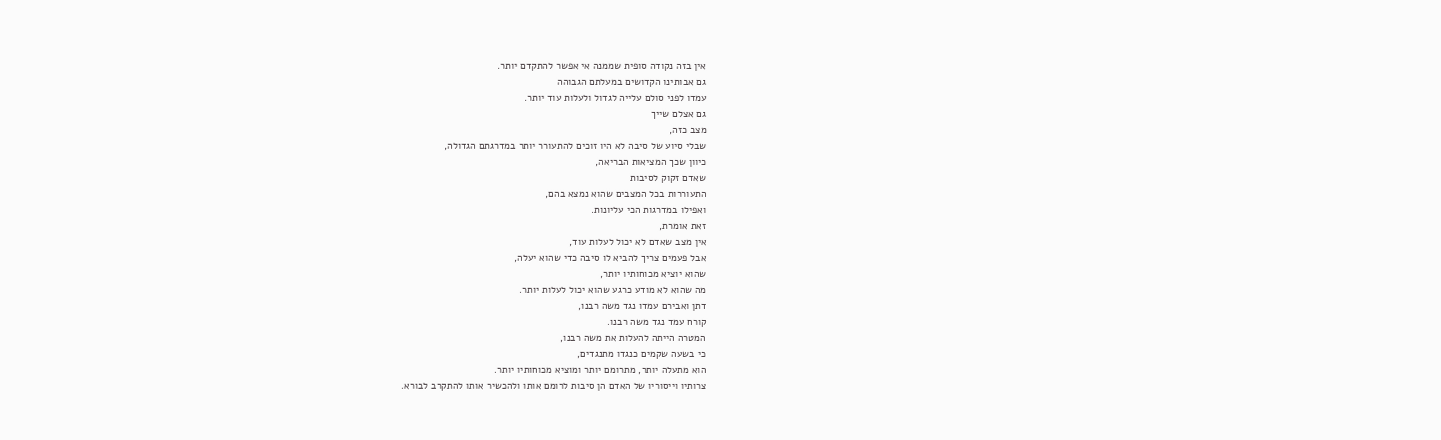אין בזה נקודה סופית שממנה אי אפשר להתקדם יותר.
גם אבותינו הקדושים במעלתם הגבוהה
עמדו לפני סולם עלייה לגדול ולעלות עוד יותר.
גם אצלם שייך
מצב כזה,
שבלי סיוע של סיבה לא היו זוכים להתעורר יותר במדרגתם הגדולה,
כיוון שכך המציאות הבריאה,
שאדם זקוק לסיבות
התעוררות בכל המצבים שהוא נמצא בהם,
ואפילו במדרגות הכי עליונות.
זאת אומרת,
אין מצב שאדם לא יכול לעלות עוד,
אבל פעמים צריך להביא לו סיבה כדי שהוא יעלה,
שהוא יוציא מכוחותיו יותר,
מה שהוא לא מודע כרגע שהוא יכול לעלות יותר.
דתן ואבירם עמדו נגד משה רבנו,
קורח עמד נגד משה רבנו.
המטרה הייתה להעלות את משה רבנו,
כי בשעה שקמים כנגדו מתנגדים,
הוא מתעלה יותר, מתרומם יותר ומוציא מכוחותיו יותר.
צרותיו וייסוריו של האדם הן סיבות לרומם אותו ולהכשיר אותו להתקרב לבורא.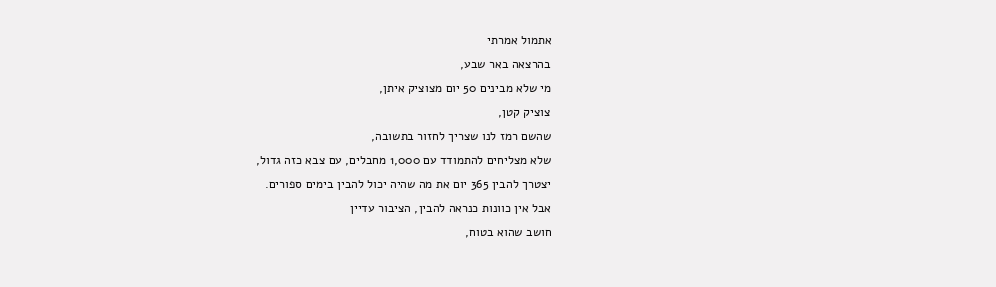אתמול אמרתי
בהרצאה באר שבע,
מי שלא מבינים 50 יום מצוציק איתן,
צוציק קטן,
שהשם רמז לנו שצריך לחזור בתשובה,
שלא מצליחים להתמודד עם 1,000 מחבלים, עם צבא כזה גדול,
יצטרך להבין 365 יום את מה שהיה יכול להבין בימים ספורים.
אבל אין כוונות כנראה להבין, הציבור עדיין
חושב שהוא בטוח,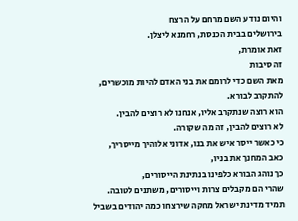והיום נודע השם מרחם על הרצח
בירושלים בבית הכנסת, רחמנא ליצלן.
זאת אומרת,
זה סיבות
מאת השם כדי לרומם את בני האדם להיות מוכשרים, להתקרב לבורא.
הוא רוצה שנתקרב אליו, אנחנו לא רוצים להבין.
לא רוצים להבין, זה מה שקורה.
כי כאשר ייסר איש את בנו, אדוני אלוהיך מייסריך,
כאב המחנך את בניו,
כך נוהג הבורא כלפינו בנתינת הייסורים,
שהרי הם מקבלים צרות וייסורים, משתנים לטובה.
תמיד מדינת ישראל מחקה שירצחו כמה יהודים בשביל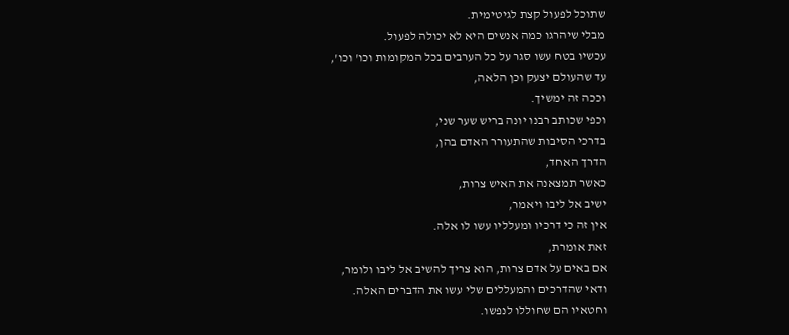שתוכל לפעול קצת לגיטימית.
מבלי שיהרגו כמה אנשים היא לא יכולה לפעול.
עכשיו בטח עשו סגר על כל הערבים בכל המקומות וכו' וכו',
עד שהעולם יצעק וכן הלאה,
וככה זה ימשיך.
וכפי שכותב רבנו יונה בריש שער שני,
בדרכי הסיבות שהתעורר האדם בהן,
הדרך האחד,
כאשר תמצאנה את האיש צרות,
ישיב אל ליבו ויאמר,
אין זה כי דרכיו ומעלליו עשו לו אלה.
זאת אומרת,
אם באים על אדם צרות, הוא צריך להשיב אל ליבו ולומר,
ודאי שהדרכים והמעללים שלי עשו את הדברים האלה.
וחטאיו הם שחוללו לנפשו.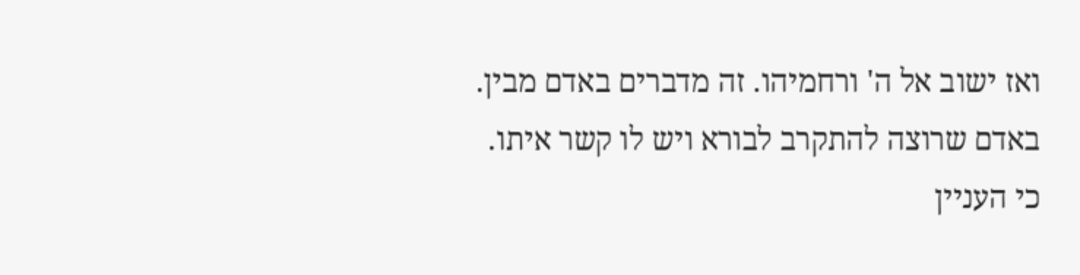ואז ישוב אל ה' ורחמיהו. זה מדברים באדם מבין.
באדם שרוצה להתקרב לבורא ויש לו קשר איתו.
כי העניין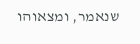שנאמר, ומצאוהו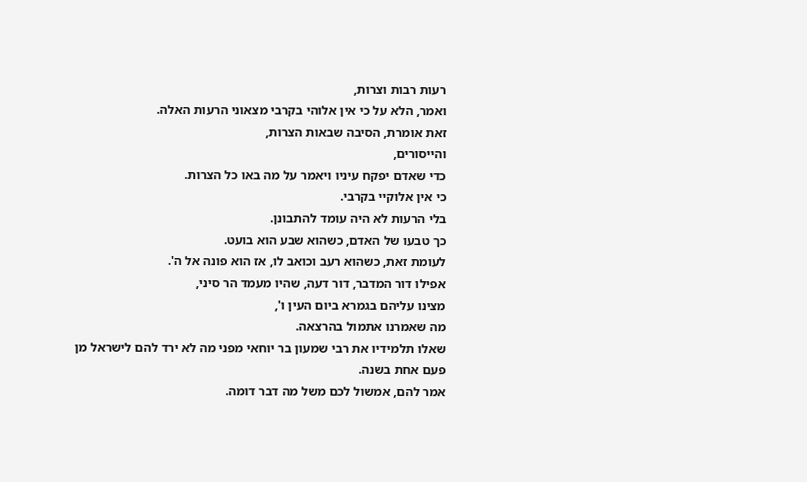רעות רבות וצרות,
ואמר, הלא על כי אין אלוהי בקרבי מצאוני הרעות האלה.
זאת אומרת, הסיבה שבאות הצרות,
והייסורים,
כדי שאדם יפקח עיניו ויאמר על מה באו כל הצרות.
כי אין אלוקיי בקרבי.
בלי הרעות לא היה עומד להתבונן.
כך טבעו של האדם, כשהוא שבע הוא בועט.
לעומת זאת, כשהוא רעב וכואב לו, אז הוא פונה אל ה'.
אפילו דור המדבר, דור דעה, שהיו מעמד הר סיני,
מצינו עליהם בגמרא ביום העין ו',
מה שאמרנו אתמול בהרצאה.
שאלו תלמידיו את רבי שמעון בר יוחאי מפני מה לא ירד להם לישראל מן
פעם אחת בשנה.
אמר להם, אמשול לכם משל מה דבר דומה.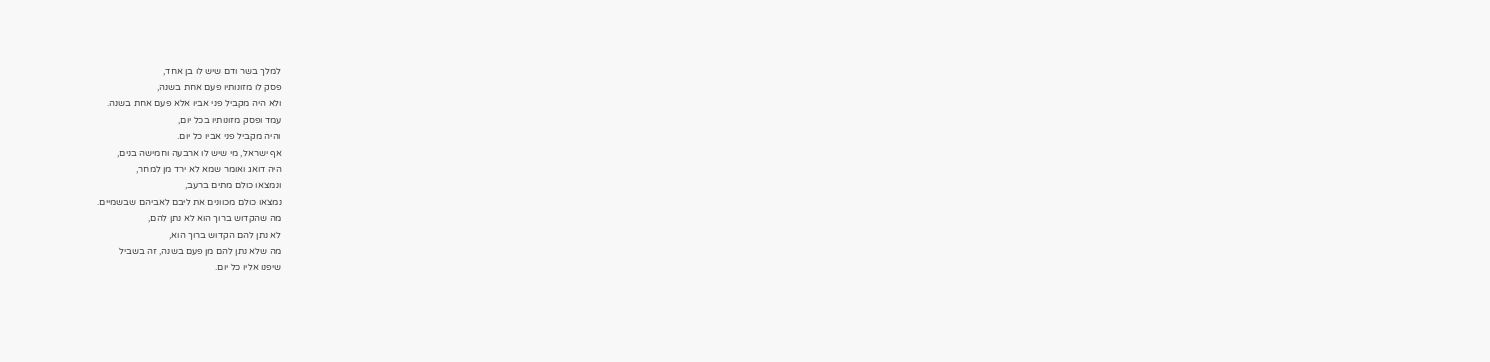למלך בשר ודם שיש לו בן אחד,
פסק לו מזונותיו פעם אחת בשנה,
ולא היה מקביל פני אביו אלא פעם אחת בשנה.
עמד ופסק מזונותיו בכל יום,
והיה מקביל פני אביו כל יום.
אף ישראל, מי שיש לו ארבעה וחמישה בנים,
היה דואג ואומר שמא לא ירד מן למחר,
ונמצאו כולם מתים ברעב,
נמצאו כולם מכוונים את ליבם לאביהם שבשמיים.
מה שהקדוש ברוך הוא לא נתן להם,
לא נתן להם הקדוש ברוך הוא,
מה שלא נתן להם מן פעם בשנה, זה בשביל
שיפנו אליו כל יום.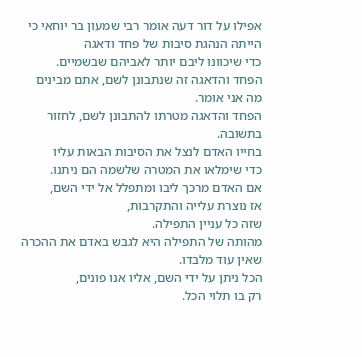אפילו על דור דעה אומר רבי שמעון בר יוחאי כי הייתה הנהגת סיבות של פחד ודאגה
כדי שיכוונו ליבם יותר לאביהם שבשמיים.
הפחד והדאגה זה שנתבונן לשם, אתם מבינים מה אני אומר.
הפחד והדאגה מטרתו להתבונן לשם, לחזור בתשובה.
בחייו האדם לנצל את הסיבות הבאות עליו
כדי שימלאו את המטרה שלשמה הם ניתנו.
אם האדם מרכך ליבו ומתפלל אל ידי השם,
אז נוצרת עלייה והתקרבות,
שזה כל עניין התפילה.
מהותה של התפילה היא לגבש באדם את ההכרה שאין עוד מלבדו.
הכל ניתן על ידי השם, אליו אנו פונים,
רק בו תלוי הכל.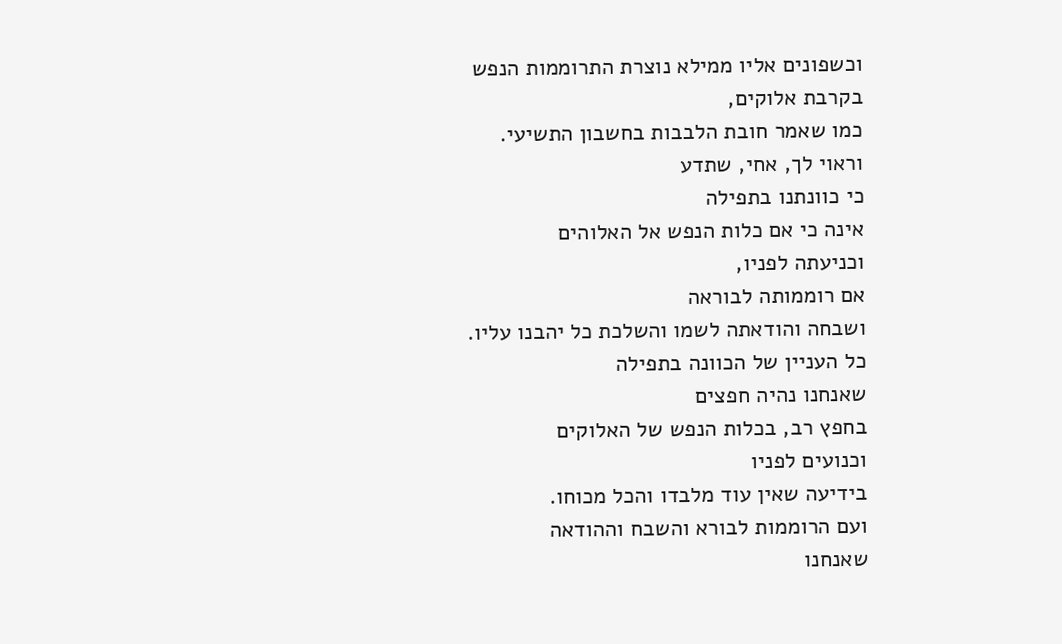וכשפונים אליו ממילא נוצרת התרוממות הנפש
בקרבת אלוקים,
כמו שאמר חובת הלבבות בחשבון התשיעי.
וראוי לך, אחי, שתדע
כי כוונתנו בתפילה
אינה כי אם כלות הנפש אל האלוהים
וכניעתה לפניו,
אם רוממותה לבוראה
ושבחה והודאתה לשמו והשלכת כל יהבנו עליו.
כל העניין של הכוונה בתפילה
שאנחנו נהיה חפצים
בחפץ רב, בכלות הנפש של האלוקים
וכנועים לפניו
בידיעה שאין עוד מלבדו והכל מכוחו.
ועם הרוממות לבורא והשבח וההודאה
שאנחנו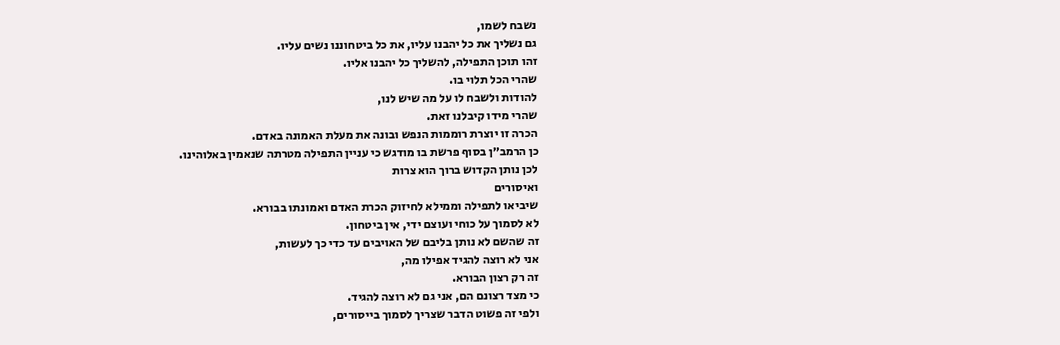נשבח לשמו,
גם נשליך את כל יהבנו עליו, את כל ביטחוננו נשים עליו.
זהו תוכן התפילה, להשליך כל יהבנו אליו.
שהרי הכל תלוי בו.
להודות ולשבח לו על מה שיש לנו,
שהרי מידו קיבלנו זאת.
הכרה זו יוצרת רוממות הנפש ובונה את מעלת האמונה באדם.
כן הרמב״ן בסוף פרשת בו מודגש כי עניין התפילה מטרתה שנאמין באלוהינו.
לכן נותן הקדוש ברוך הוא צרות
ואיסורים
שיביאו לתפילה וממילא לחיזוק הכרת האדם ואמונתו בבורא.
לא לסמוך על כוחי ועוצם ידי, אין ביטחון.
זה שהשם לא נותן בליבם של האויבים עד כדי כך לעשות,
אני לא רוצה להגיד אפילו מה,
זה רק רצון הבורא.
כי מצד רצונם הם, אני גם לא רוצה להגיד.
ולפי זה פשוט הדבר שצריך לסמוך בייסורים,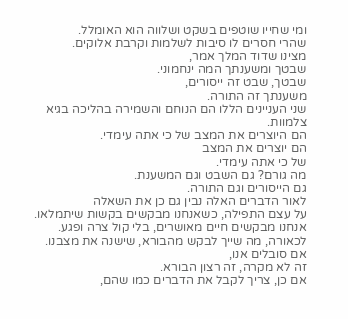ומי שחייו שוטפים בשקט ושלווה הוא האומלל.
שהרי חסרים לו סיבות לשלמות וקרבת אלוקים.
מצינו שדוד המלך אמר,
שבטך ומשענתך המה ינחמוני.
שבטך, שבט זה ייסורים,
משענתך זה התורה.
שני העניינים הללו הם הנוחם והשמירה בהליכה בגיא צלמוות.
הם היוצרים את המצב של כי אתה עימדי.
הם יוצרים את המצב
של כי אתה עימדי.
מה גורם? גם השבט וגם המשענת.
גם הייסורים וגם התורה.
לאור הדברים האלה נבין גם כן את השאלה
על עצם התפילה, כשאנחנו מבקשים בקשות שיתמלאו.
אנחנו מבקשים חיים מאושרים, בלי קול צרה ופגע.
לכאורה, מה שייך לבקש מהבורא, שישנה את מצבנו.
אם סובלים אנו,
זה לא מקרה, זה רצון הבורא.
אם כן, צריך לקבל את הדברים כמו שהם,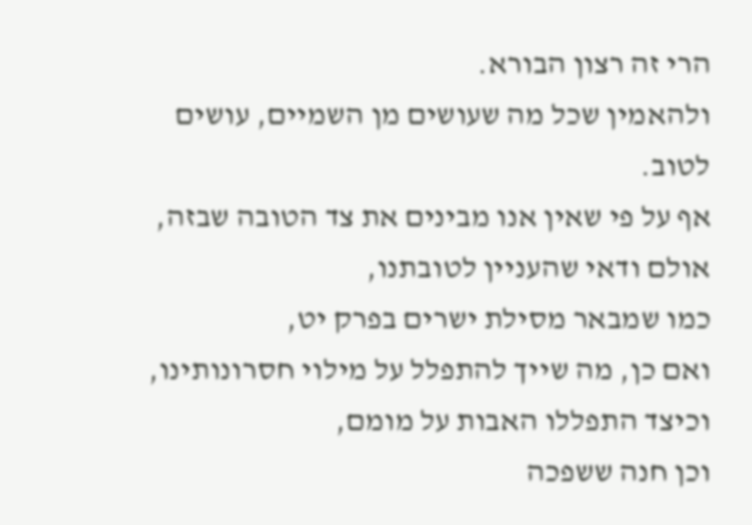הרי זה רצון הבורא.
ולהאמין שכל מה שעושים מן השמיים, עושים לטוב.
אף על פי שאין אנו מבינים את צד הטובה שבזה,
אולם ודאי שהעניין לטובתנו,
כמו שמבאר מסילת ישרים בפרק יט,
ואם כן, מה שייך להתפלל על מילוי חסרונותינו,
וכיצד התפללו האבות על מומם,
וכן חנה ששפכה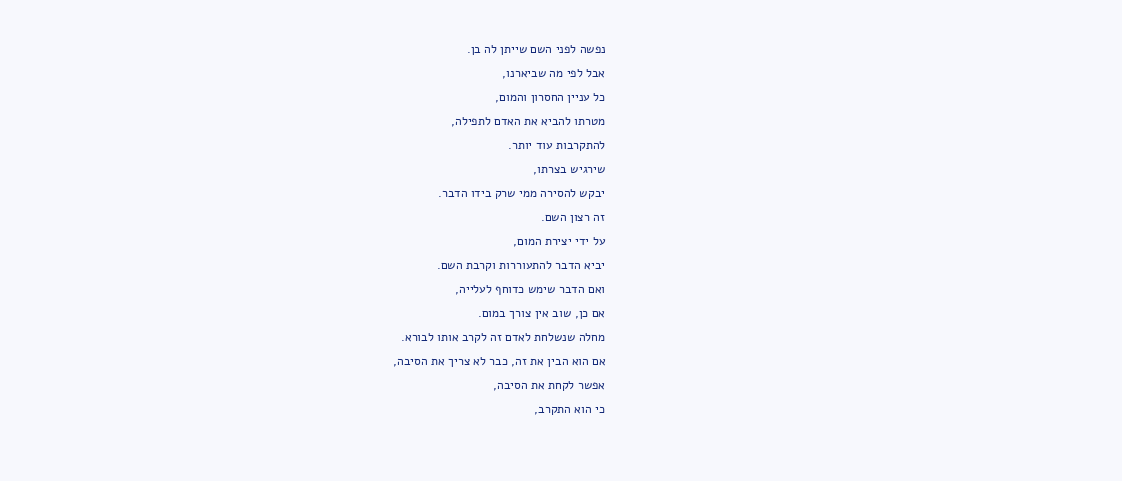נפשה לפני השם שייתן לה בן.
אבל לפי מה שביארנו,
כל עניין החסרון והמום,
מטרתו להביא את האדם לתפילה,
להתקרבות עוד יותר.
שירגיש בצרתו,
יבקש להסירה ממי שרק בידו הדבר.
זה רצון השם.
על ידי יצירת המום,
יביא הדבר להתעוררות וקרבת השם.
ואם הדבר שימש כדוחף לעלייה,
אם כן, שוב אין צורך במום.
מחלה שנשלחת לאדם זה לקרב אותו לבורא.
אם הוא הבין את זה, כבר לא צריך את הסיבה,
אפשר לקחת את הסיבה,
כי הוא התקרב,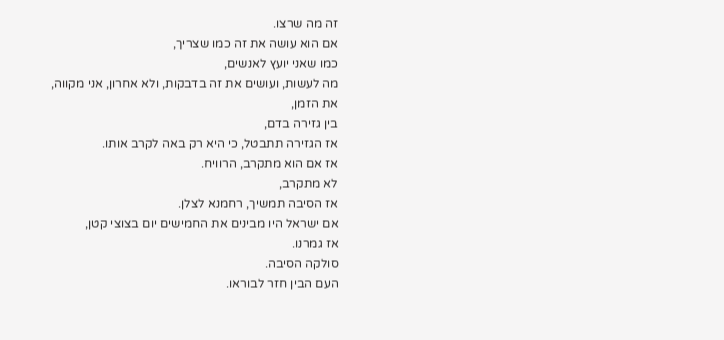זה מה שרצו.
אם הוא עושה את זה כמו שצריך,
כמו שאני יועץ לאנשים,
מה לעשות, ועושים את זה בדבקות, ולא אחרון, אני מקווה, את הזמן,
בין גזירה בדם,
אז הגזירה תתבטל, כי היא רק באה לקרב אותו.
אז אם הוא מתקרב, הרוויח.
לא מתקרב,
אז הסיבה תמשיך, רחמנא לצלן.
אם ישראל היו מבינים את החמישים יום בצוצי קטן,
אז גמרנו.
סולקה הסיבה.
העם הבין חזר לבוראו.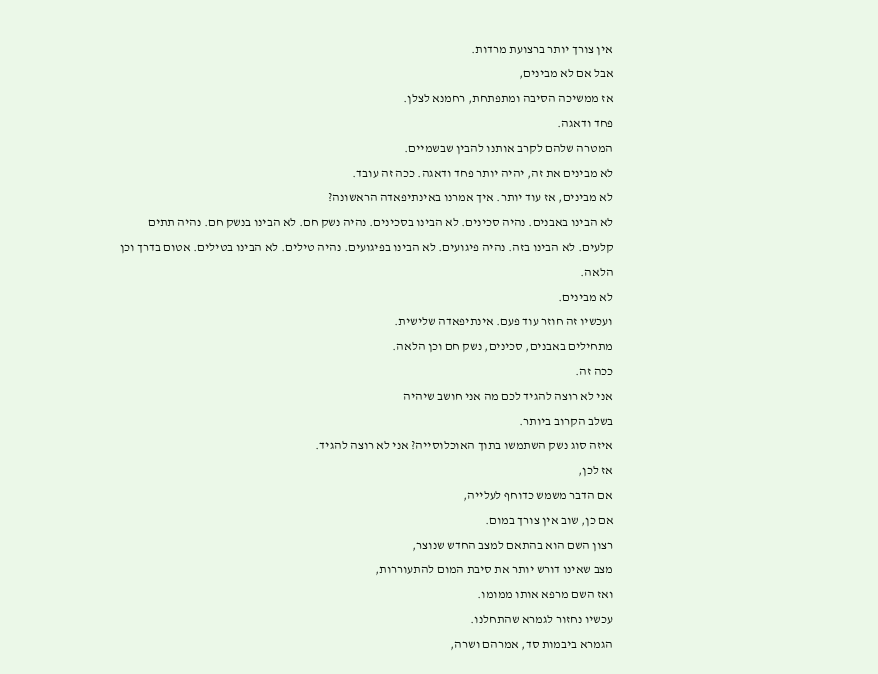אין צורך יותר ברצועת מרדות.
אבל אם לא מבינים,
אז ממשיכה הסיבה ומתפתחת, רחמנא לצלן.
פחד ודאגה.
המטרה שלהם לקרב אותנו להבין שבשמיים.
לא מבינים את זה, יהיה יותר פחד ודאגה. ככה זה עובד.
לא מבינים, אז עוד יותר. איך אמרנו באינתיפאדה הראשונה?
לא הבינו באבנים. נהיה סכינים. לא הבינו בסכינים. נהיה נשק חם. לא הבינו בנשק חם. נהיה תתים קלעים. לא הבינו בזה. נהיה פיגועים. לא הבינו בפיגועים. נהיה טילים. לא הבינו בטילים. אטום בדרך וכן הלאה.
לא מבינים.
ועכשיו זה חוזר עוד פעם. אינתיפאדה שלישית.
מתחילים באבנים, סכינים, נשק חם וכן הלאה.
ככה זה.
אני לא רוצה להגיד לכם מה אני חושב שיהיה
בשלב הקרוב ביותר.
איזה סוג נשק השתמשו בתוך האוכלוסייה? אני לא רוצה להגיד.
אז לכן,
אם הדבר משמש כדוחף לעלייה,
אם כן, שוב אין צורך במום.
רצון השם הוא בהתאם למצב החדש שנוצר,
מצב שאינו דורש יותר את סיבת המום להתעוררות,
ואז השם מרפא אותו ממומו.
עכשיו נחזור לגמרא שהתחלנו.
הגמרא ביבמות סד, אמרהם ושרה,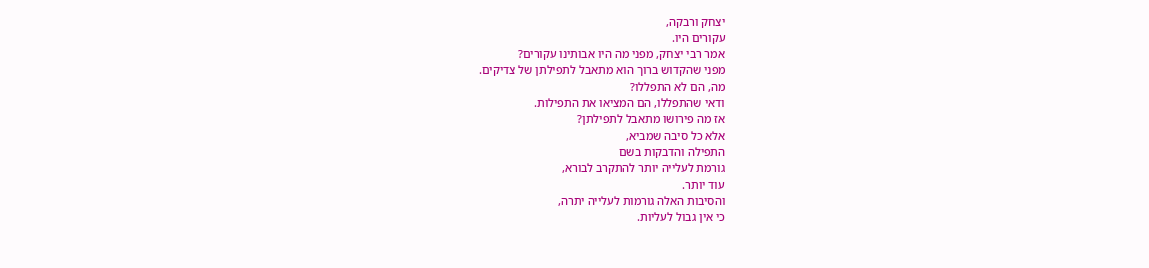יצחק ורבקה,
עקורים היו.
אמר רבי יצחק, מפני מה היו אבותינו עקורים?
מפני שהקדוש ברוך הוא מתאבל לתפילתן של צדיקים.
מה, הם לא התפללו?
ודאי שהתפללו, הם המציאו את התפילות.
אז מה פירושו מתאבל לתפילתן?
אלא כל סיבה שמביא,
התפילה והדבקות בשם
גורמת לעלייה יותר להתקרב לבורא,
עוד יותר.
והסיבות האלה גורמות לעלייה יתרה,
כי אין גבול לעליות.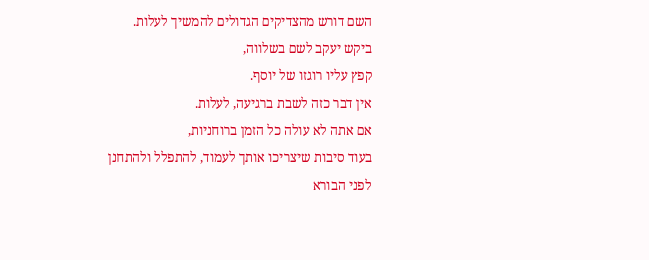השם דורש מהצדיקים הגדולים להמשיך לעלות.
ביקש יעקב לשם בשלווה,
קפץ עליו רוגזו של יוסף.
אין דבר כזה לשבת ברגיעה, לעלות.
אם אתה לא עולה כל הזמן ברוחניות,
בעוד סיבות שיצריכו אותך לעמוד, להתפלל ולהתחנן
לפני הבורא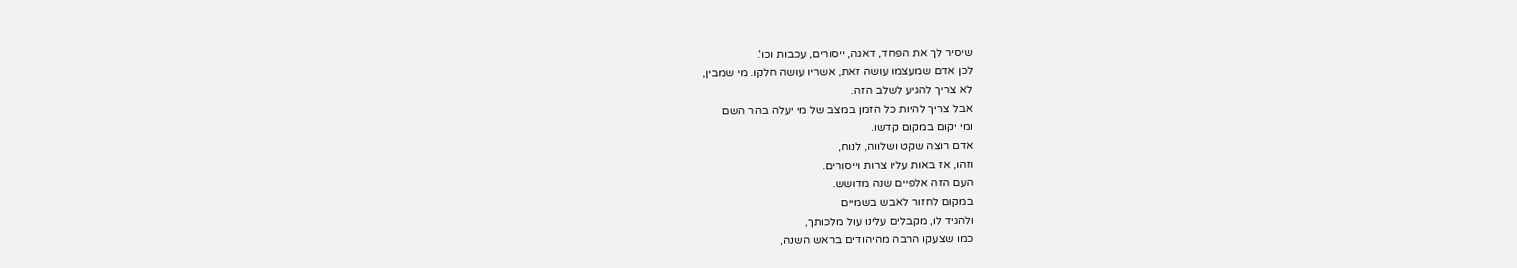שיסיר לך את הפחד, דאגה, ייסורים, עכבות וכו'.
לכן אדם שמעצמו עושה זאת, אשריו עושה חלקו. מי שמבין,
לא צריך להגיע לשלב הזה.
אבל צריך להיות כל הזמן במצב של מי יעלה בהר השם
ומי יקום במקום קדשו.
אדם רוצה שקט ושלווה, לנוח,
וזהו, אז באות עליו צרות וייסורים.
העם הזה אלפיים שנה מדושש.
במקום לחזור לאבש בשמיים
ולהגיד לו, מקבלים עלינו עול מלכותך,
כמו שצעקו הרבה מהיהודים בראש השנה,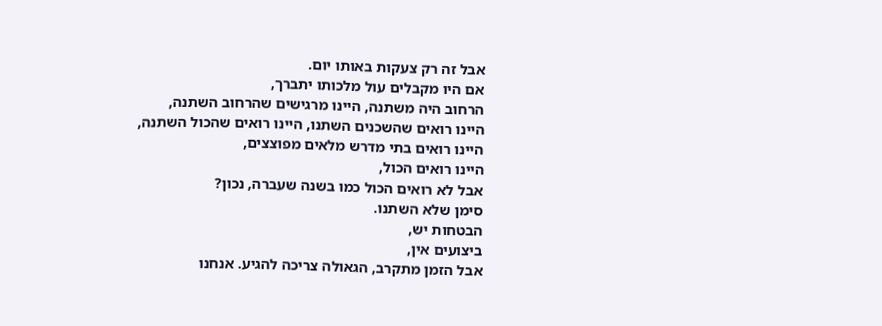אבל זה רק צעקות באותו יום.
אם היו מקבלים עול מלכותו יתברך,
הרחוב היה משתנה, היינו מרגישים שהרחוב השתנה,
היינו רואים שהשכנים השתנו, היינו רואים שהכול השתנה,
היינו רואים בתי מדרש מלאים מפוצצים,
היינו רואים הכול,
אבל לא רואים הכול כמו בשנה שעברה, נכון?
סימן שלא השתנו.
הבטחות יש,
ביצועים אין,
אבל הזמן מתקרב, הגאולה צריכה להגיע. אנחנו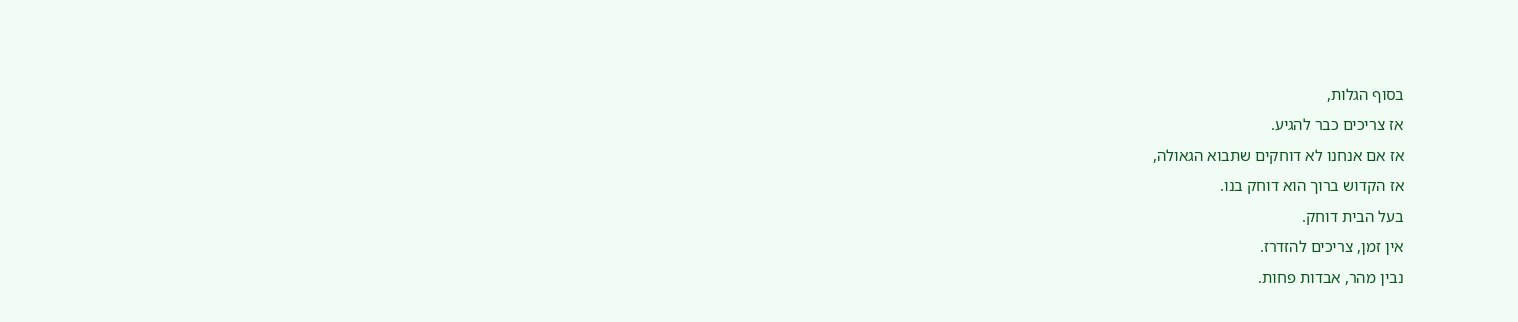בסוף הגלות,
אז צריכים כבר להגיע.
אז אם אנחנו לא דוחקים שתבוא הגאולה,
אז הקדוש ברוך הוא דוחק בנו.
בעל הבית דוחק.
אין זמן, צריכים להזדרז.
נבין מהר, אבדות פחות.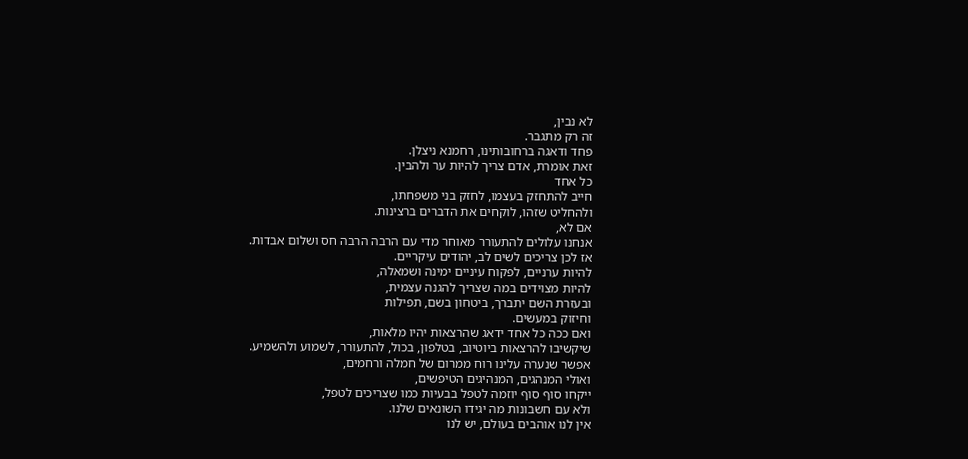לא נבין,
זה רק מתגבר.
פחד ודאגה ברחובותינו, רחמנא ניצלן.
זאת אומרת, אדם צריך להיות ער ולהבין.
כל אחד
חייב להתחזק בעצמו, לחזק בני משפחתו,
ולהחליט שזהו, לוקחים את הדברים ברצינות.
אם לא,
אנחנו עלולים להתעורר מאוחר מדי עם הרבה הרבה חס ושלום אבדות.
אז לכן צריכים לשים לב, יהודים עיקריים.
להיות ערניים, לפקוח עיניים ימינה ושמאלה,
להיות מצוידים במה שצריך להגנה עצמית,
ובעזרת השם יתברך, ביטחון בשם, תפילות
וחיזוק במעשים.
ואם ככה כל אחד ידאג שהרצאות יהיו מלאות,
שיקשיבו להרצאות ביוטיוב, בטלפון, בכול, להתעורר, לשמוע ולהשמיע.
אפשר שנערה עלינו רוח ממרום של חמלה ורחמים,
ואולי המנהגים, המנהיגים הטיפשים,
ייקחו סוף סוף יוזמה לטפל בבעיות כמו שצריכים לטפל,
ולא עם חשבונות מה יגידו השונאים שלנו.
אין לנו אוהבים בעולם, יש לנו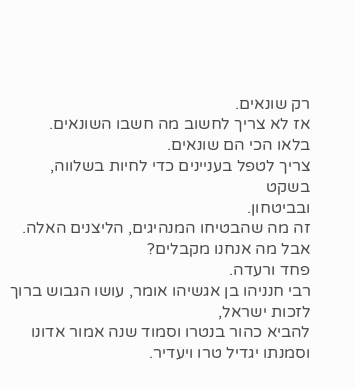רק שונאים.
אז לא צריך לחשוב מה חשבו השונאים.
בלאו הכי הם שונאים.
צריך לטפל בעניינים כדי לחיות בשלווה,
בשקט
ובביטחון.
זה מה שהבטיחו המנהיגים, הליצנים האלה.
אבל מה אנחנו מקבלים?
פחד ורעדה.
רבי חנניהו בן אגשיהו אומר, עושו הגבוש ברוך לזכות ישראל,
להביא כהור בנטרו וסמוד שנה אמור אדונו וסמנתו יגדיל טרו ויעדיר.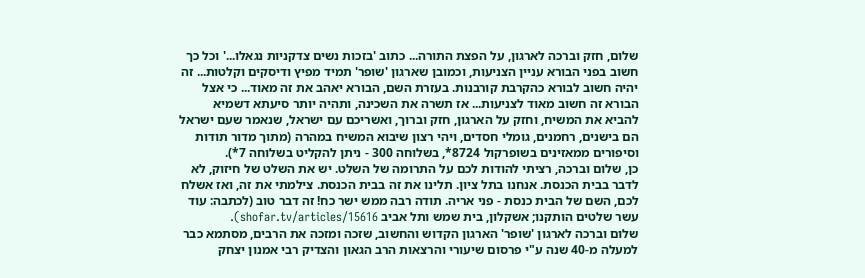שלום, חזק וברכה לארגון, על הפצת התורה... כתוב 'בזכות נשים צדקניות נגאלו...' וכל כך חשוב בפני הבורא עניין הצניעות, וכמובן שארגון 'שופר' תמיד מפיץ ודיסקים וקלטות... זה יהיה חשוב לבורא כהקרבת קורבנות. בעזרת השם, הבורא יאהב את זה מאוד... כי אצל הבורא זה חשוב מאוד לצניעות... אז תשרה את השכינה, ותהיה יותר סיעתא דשמיא להביא את המשיח, וחזק על הארגון, חזק וברוך, ואשריכם עם ישראל, שנאמר שעם ישראל הם בישנים, רחמנים, גומלי חסדים, ויהי רצון שיבוא המשיח במהרה (מתוך מדור תודות וסיפורים ממאזינים בשופרקול 8724*, בשלוחה 300 - ניתן להקליט בשלוחה 7*).
כן, שלום וברכה, רציתי להודות לכם על התרומה של השלט. יש את השלט של חיזוק, לא לדבר בבית הכנסת. אנחנו בתל ציון. תלינו את זה בבית הכנסת. צילמתי את זה, ואז אשלח לכם, השם של הבית כנסת - פני אריה. תודה רבה ממש ישר כח! זה דבר טוב (לכתבה: עוד עשר שלטים הותקנו; אשקלון, בית שמש ותל אביב shofar.tv/articles/15616).
שלום וברכה לארגון 'שופר' הארגון הקדוש והחשוב, שזכה ומזכה את הרבים, מסתמא כבר למעלה מ-40 שנה ע"י פרסום שיעורי והרצאות הרב הגאון והצדיק רבי אמנון יצחק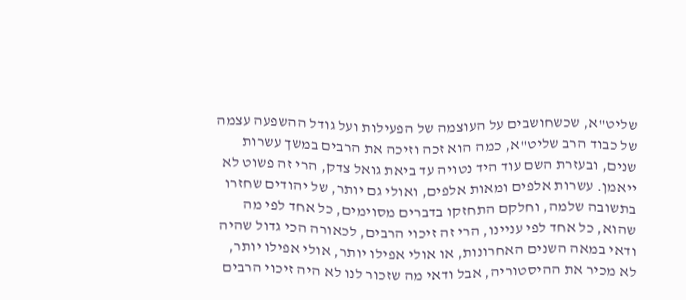שליט"א, שכשחושבים על העוצמה של הפעילות ועל גודל ההשפעה עצמה של כבוד הרב שליט"א, כמה הוא זכה וזיכה את הרבים במשך עשרות שנים, ובעזרת השם עוד היד נטויה עד ביאת גואל צדק, הרי זה פשוט לא ייאמן. עשרות אלפים ומאות אלפים, ואולי גם יותר, של יהודים שחזרו בתשובה שלמה, וחלקם התחזקו בדברים מסוימים, כל אחד לפי מה שהוא, כל אחד לפי עניינו, הרי זה זיכוי הרבים, לכאורה הכי גדול שהיה ודאי במאה השנים האחרונות, או אולי אפילו יותר, אולי אפילו יותר, לא מכיר את ההיסטוריה, אבל ודאי מה שזכור לנו לא היה זיכוי הרבים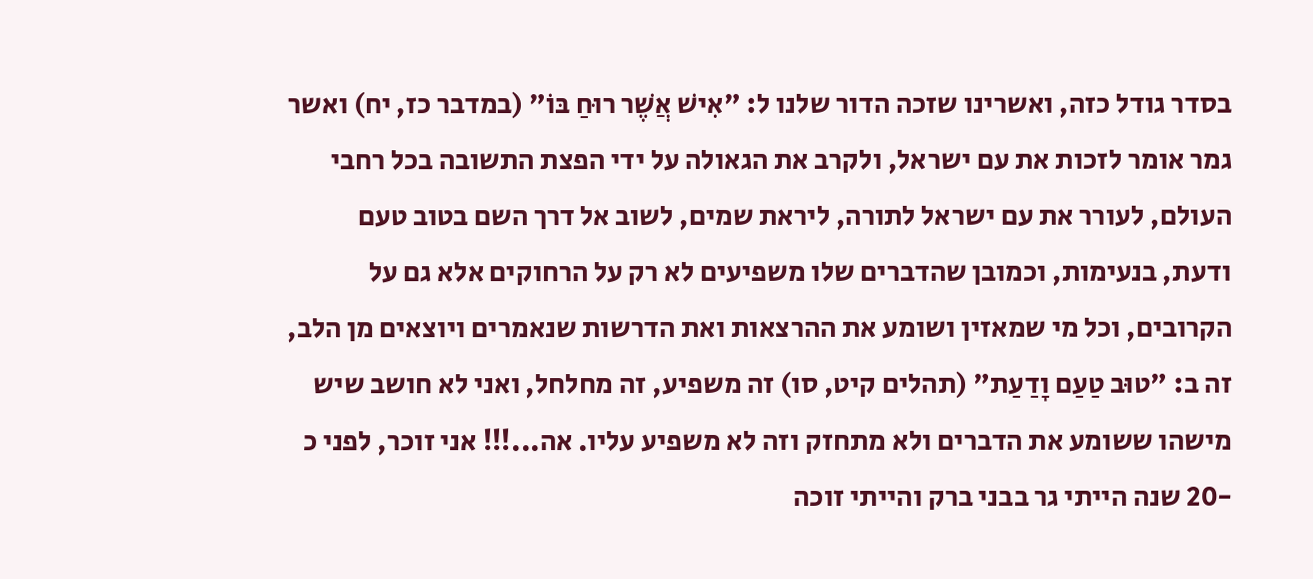בסדר גודל כזה, ואשרינו שזכה הדור שלנו ל: "אִישׁ אֲשֶׁר רוּחַ בּוֹ" (במדבר כז, יח) ואשר גמר אומר לזכות את עם ישראל, ולקרב את הגאולה על ידי הפצת התשובה בכל רחבי העולם, לעורר את עם ישראל לתורה, ליראת שמים, לשוב אל דרך השם בטוב טעם ודעת, בנעימות, וכמובן שהדברים שלו משפיעים לא רק על הרחוקים אלא גם על הקרובים, וכל מי שמאזין ושומע את ההרצאות ואת הדרשות שנאמרים ויוצאים מן הלב, זה ב: "טוּב טַעַם וָדַעַת" (תהלים קיט, סו) זה משפיע, זה מחלחל, ואני לא חושב שיש מישהו ששומע את הדברים ולא מתחזק וזה לא משפיע עליו. אה...!!! אני זוכר, לפני כ -20 שנה הייתי גר בבני ברק והייתי זוכה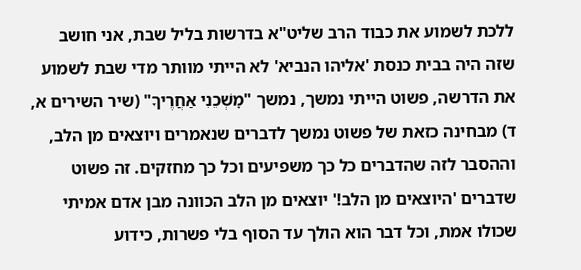ללכת לשמוע את כבוד הרב שליט"א בדרשות בליל שבת, אני חושב שזה היה בבית כנסת 'אליהו הנביא' לא הייתי מוותר מדי שבת לשמוע את הדרשה, פשוט הייתי נמשך, נמשך "מׇשְׁכֵנִי אַחֲרֶיךָ" (שיר השירים א, ד) מבחינה כזאת של פשוט נמשך לדברים שנאמרים ויוצאים מן הלב, וההסבר לזה שהדברים כל כך משפיעים וכל כך מחזקים. זה פשוט שדברים 'היוצאים מן הלב!' יוצאים מן הלב הכוונה מבן אדם אמיתי שכולו אמת, וכל דבר הוא הולך עד הסוף בלי פשרות, כידוע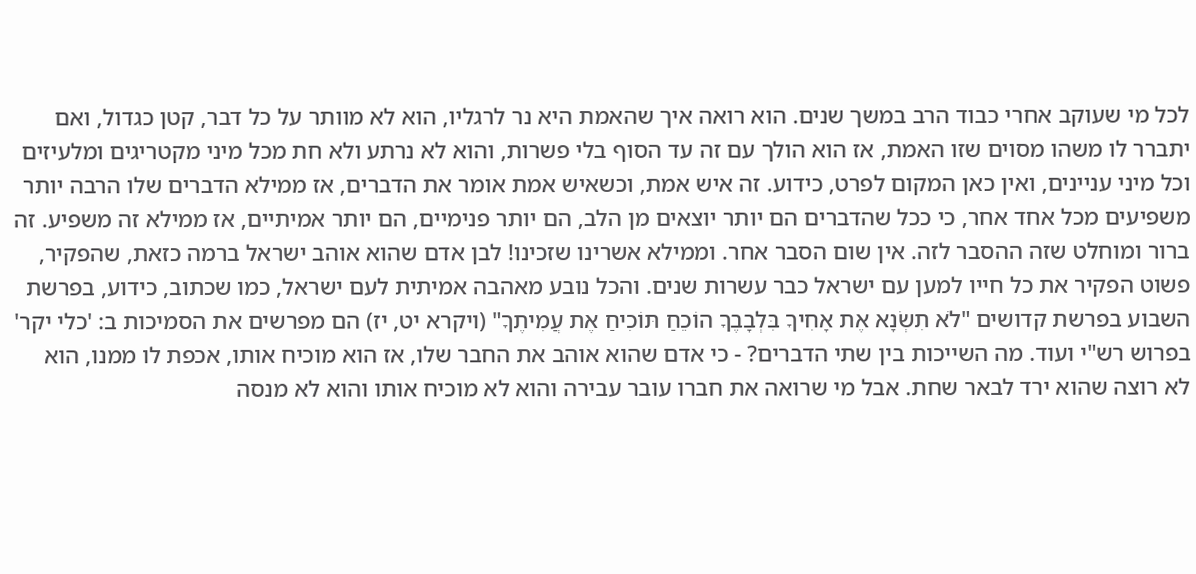לכל מי שעוקב אחרי כבוד הרב במשך שנים. הוא רואה איך שהאמת היא נר לרגליו, הוא לא מוותר על כל דבר, קטן כגדול, ואם יתברר לו משהו מסוים שזו האמת, אז הוא הולך עם זה עד הסוף בלי פשרות, והוא לא נרתע ולא חת מכל מיני מקטריגים ומלעיזים וכל מיני עניינים, ואין כאן המקום לפרט, כידוע. זה איש אמת, וכשאיש אמת אומר את הדברים, אז ממילא הדברים שלו הרבה יותר משפיעים מכל אחד אחר, כי ככל שהדברים הם יותר יוצאים מן הלב, הם יותר פנימיים, הם יותר אמיתיים, אז ממילא זה משפיע. זה ברור ומוחלט שזה ההסבר לזה. אין שום הסבר אחר. וממילא אשרינו שזכינו! לבן אדם שהוא אוהב ישראל ברמה כזאת, שהפקיר, פשוט הפקיר את כל חייו למען עם ישראל כבר עשרות שנים. והכל נובע מאהבה אמיתית לעם ישראל, כמו שכתוב, כידוע, בפרשת השבוע בפרשת קדושים "לֹא תִשְׂנָא אֶת אָחִיךָ בִּלְבָבֶךָ הוֹכֵחַ תּוֹכִיחַ אֶת עֲמִיתֶךָ" (ויקרא יט, יז) הם מפרשים את הסמיכות ב: 'כלי יקר' בפרוש רש"י ועוד. מה השייכות בין שתי הדברים? - כי אדם שהוא אוהב את החבר שלו, אז הוא מוכיח אותו, אכפת לו ממנו, הוא לא רוצה שהוא ירד לבאר שחת. אבל מי שרואה את חברו עובר עבירה והוא לא מוכיח אותו והוא לא מנסה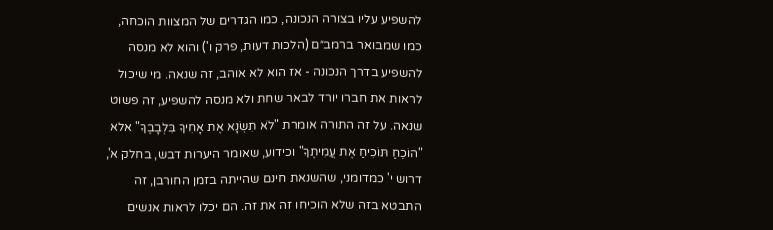להשפיע עליו בצורה הנכונה, כמו הגדרים של המצוות הוכחה, כמו שמבואר ברמב״ם (הלכות דעות, פרק ו') והוא לא מנסה להשפיע בדרך הנכונה - אז הוא לא אוהב, זה שנאה. מי שיכול לראות את חברו יורד לבאר שחת ולא מנסה להשפיע, זה פשוט שנאה. על זה התורה אומרת "לֹא תִשְׂנָא אֶת אָחִיךָ בִּלְבָבֶךָ" אלא "הוֹכֵחַ תּוֹכִיחַ אֶת עֲמִיתֶךָ" וכידוע, שאומר היערות דבש, בחלק א', דרוש י' כמדומני, שהשנאת חינם שהייתה בזמן החורבן, זה התבטא בזה שלא הוכיחו זה את זה. הם יכלו לראות אנשים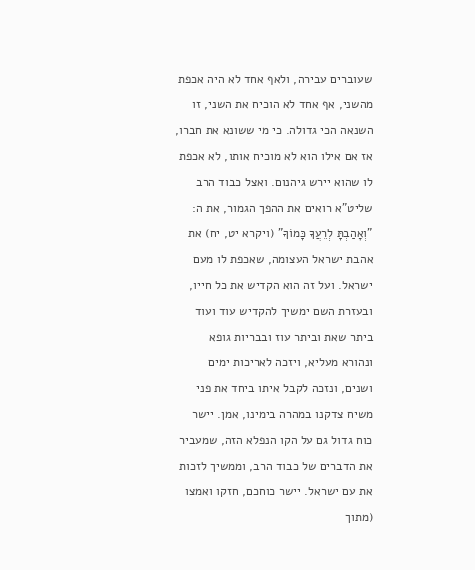שעוברים עבירה, ולאף אחד לא היה אכפת מהשני, אף אחד לא הוכיח את השני, זו השנאה הכי גדולה. כי מי ששונא את חברו, אז אם אילו הוא לא מוכיח אותו, לא אכפת לו שהוא יירש גיהנום. ואצל כבוד הרב שליט"א רואים את ההפך הגמור, את ה: "וְאָהַבְתָּ לְרֵעֲךָ כָּמוֹךָ" (ויקרא יט, יח) את אהבת ישראל העצומה, שאכפת לו מעם ישראל. ועל זה הוא הקדיש את כל חייו, ובעזרת השם ימשיך להקדיש עוד ועוד ביתר שאת וביתר עוז ובבריות גופא ונהורא מעליא, ויזכה לאריכות ימים ושנים, ונזכה לקבל איתו ביחד את פני משיח צדקנו במהרה בימינו, אמן. יישר כוח גדול גם על הקו הנפלא הזה, שמעביר את הדברים של כבוד הרב, וממשיך לזכות את עם ישראל. יישר כוחכם, חזקו ואמצו (מתוך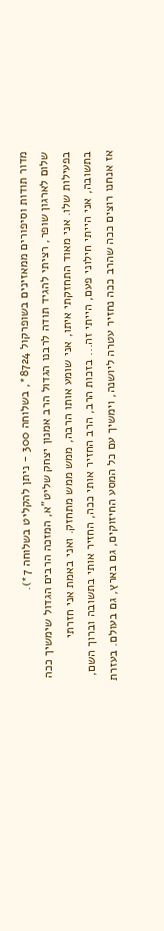מדור תודות וסיפורים ממאזינים בשופרקול 8724*, בשלוחה 300 - ניתן להקליט בשלוחה 7*).
שלום לארגון שופר, רציתי להגיד תודה לרבנו הגדול הרב אמנון יצחק שליט"א, המזכה הרבים הגדול שימשיך ככה בפעילות שלו. אני מאוד התחזקתי איתו, אני שומע אותו הרבה, ממש ממש מתחזק. ואני באמת אני חזרתי בתשובה, אני הייתי חילוני פעם, הייתי זה... בזכות הרב, הרב החזיר אותי ככה, החזיר אותי בתשובה וברוך השם, אז אנחנו רוצים ככה שהרב ככה נחזיר עטרה ליושנה, וימשיך עם כל המסע החיזוקים, גם בארץ, גם בעולם. בעזרת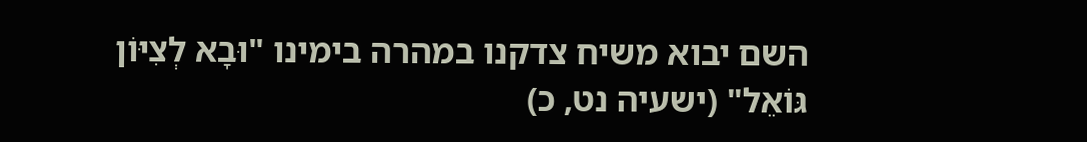השם יבוא משיח צדקנו במהרה בימינו "וּבָא לְצִיּוֹן גּוֹאֵל" (ישעיה נט, כ)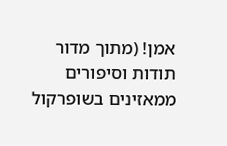אמן! (מתוך מדור תודות וסיפורים ממאזינים בשופרקול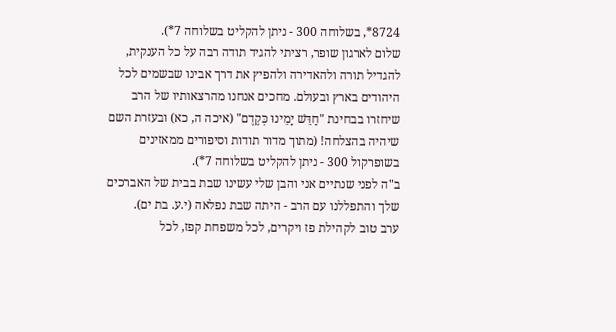8724*, בשלוחה 300 - ניתן להקליט בשלוחה 7*).
שלום לארגון שופר, רציתי להגיד תודה רבה על כל הענקית, להגדיל תורה ולהאדירה ולהפיץ את דרך אבינו שבשמים לכל היהודים בארץ ובעולם. מחכים אנחנו מהרצאותיו של הרב שיחזרו בבחינת "חַדֵּשׁ יָמֵינוּ כְּקֶדֶם" (איכה ה, כא) ובעזרת השם שיהיה בהצלחה! (מתוך מדור תודות וסיפורים ממאזינים בשופרקול 300 - ניתן להקליט בשלוחה 7*).
ב"ה לפני שנתיים אני והבן שלי עשינו שבת בבית של האברכים שלך והתפללנו עם הרב - היתה שבת נפלאה (י.ע. בת ים).
ערב טוב לקהילת פז ויקרים, לכל משפחת קפז, לכל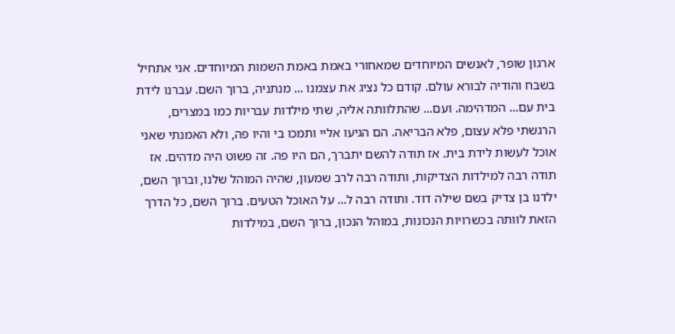ארגון שופר, לאנשים המיוחדים שמאחורי באמת באמת השמות המיוחדים. אני אתחיל בשבח והודיה לבורא עולם. קודם כל נציג את עצמנו ... מנתניה, ברוך השם. עברנו לידת בית עם... המדהימה. ועם... שהתלוותה אליה, שתי מילדות עבריות כמו במצרים, הרגשתי פלא עצום, פלא הבריאה. הם הגיעו אליי ותמכו בי והיו פה, ולא האמנתי שאני אוכל לעשות לידת בית. אז תודה להשם יתברך, הם היו פה. זה פשוט היה מדהים. אז תודה רבה למילדות הצדיקות, ותודה רבה לרב שמעון, שהיה המוהל שלנו, וברוך השם, ילדנו בן צדיק בשם שילה דוד. ותודה רבה ל... על האוכל הטעים. ברוך השם, כל הדרך הזאת לוותה בכשרויות הנכונות, במוהל הנכון, ברוך השם, במילדות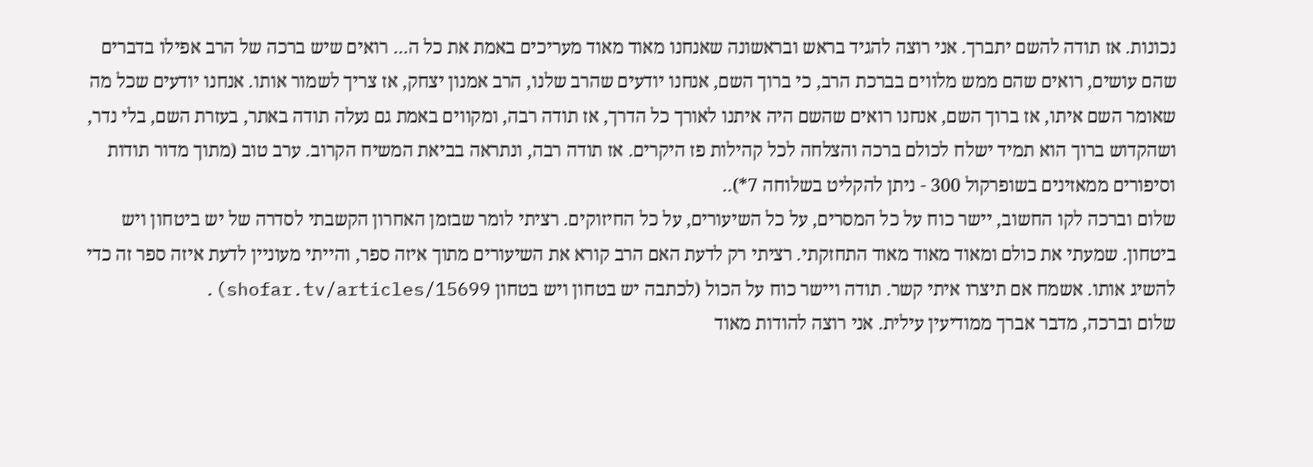נכונות. אז תודה להשם יתברך. אני רוצה להגיד בראש ובראשונה שאנחנו מאוד מאוד מעריכים באמת את כל ה... רואים שיש ברכה של הרב אפילו בדברים שהם עושים, רואים שהם ממש מלווים בברכת הרב, כי ברוך השם, אנחנו יודעים שהרב שלנו, הרב אמנון יצחק, אז צריך לשמור אותו. אנחנו יודעים שכל מה שאומר השם איתו, אז ברוך השם, אנחנו רואים שהשם היה איתנו לאורך כל הדרך, אז תודה רבה, ומקווים באמת גם נעלה תודה באתר, בעזרת השם, בלי נדר, ושהקדוש ברוך הוא תמיד ישלח לכולם ברכה והצלחה לכל קהילות פז היקרים. אז תודה רבה, ונתראה בביאת המשיח הקרוב. ערב טוב (מתוך מדור תודות וסיפורים ממאזינים בשופרקול 300 - ניתן להקליט בשלוחה 7*)..
שלום וברכה לקו החשוב, יישר כוח על כל המסרים, על כל השיעורים, על כל החיזוקים. רציתי לומר שבזמן האחרון הקשבתי לסדרה של יש ביטחון ויש ביטחון. שמעתי את כולם ומאוד מאוד מאוד התחזקתי. רציתי רק לדעת האם הרב קורא את השיעורים מתוך איזה ספר, והייתי מעוניין לדעת איזה ספר זה כדי להשיג אותו. אשמח אם תיצרו איתי קשר. תודה ויישר כוח על הכול (לכתבה יש בטחון ויש בטחון shofar.tv/articles/15699).
שלום וברכה, מדבר אברך ממודיעין עילית. אני רוצה להודות מאוד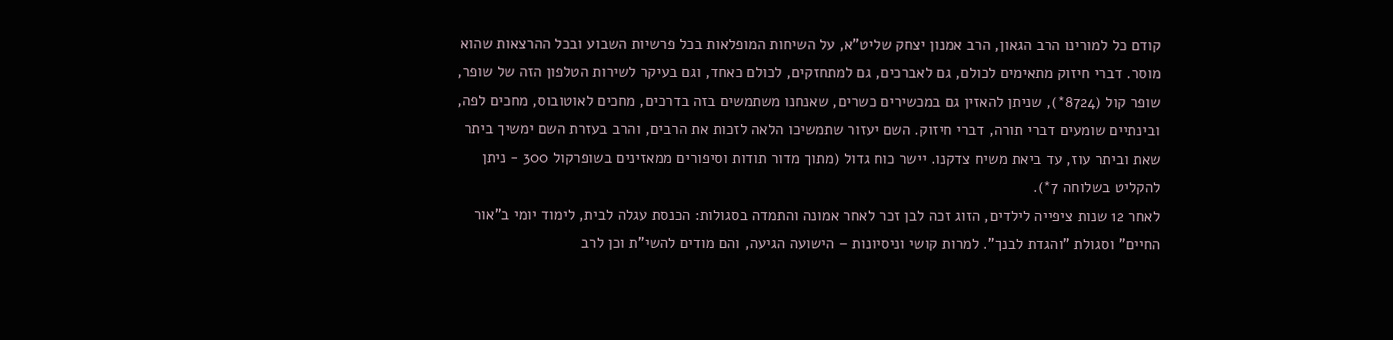קודם כל למורינו הרב הגאון, הרב אמנון יצחק שליט"א, על השיחות המופלאות בכל פרשיות השבוע ובכל ההרצאות שהוא מוסר. דברי חיזוק מתאימים לכולם, גם לאברכים, גם למתחזקים, לכולם כאחד, וגם בעיקר לשירות הטלפון הזה של שופר, שופר קול (8724*), שניתן להאזין גם במכשירים כשרים, שאנחנו משתמשים בזה בדרכים, מחכים לאוטובוס, מחכים לפה, ובינתיים שומעים דברי תורה, דברי חיזוק. השם יעזור שתמשיכו הלאה לזכות את הרבים, והרב בעזרת השם ימשיך ביתר שאת וביתר עוז, עד ביאת משיח צדקנו. יישר כוח גדול (מתוך מדור תודות וסיפורים ממאזינים בשופרקול 300 - ניתן להקליט בשלוחה 7*).
לאחר 12 שנות ציפייה לילדים, הזוג זכה לבן זכר לאחר אמונה והתמדה בסגולות: הכנסת עגלה לבית, לימוד יומי ב"אור החיים" וסגולת "והגדת לבנך". למרות קושי וניסיונות – הישועה הגיעה, והם מודים להשי"ת וכן לרב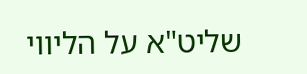שליט"א על הליווי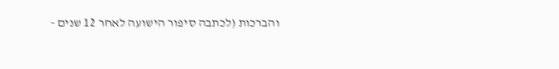והברכות (לכתבה סיפור הישועה לאחר 12 שנים -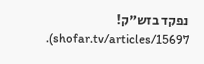נפקד בזש"ק! shofar.tv/articles/15697).